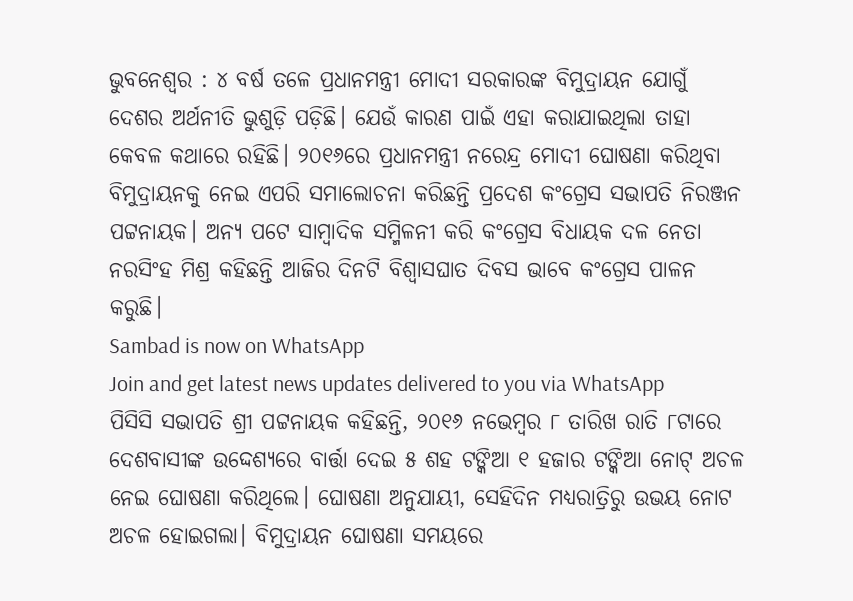ଭୁବନେଶ୍ୱର : ୪ ବର୍ଷ ତଳେ ପ୍ରଧାନମନ୍ତ୍ରୀ ମୋଦୀ ସରକାରଙ୍କ ବିମୁଦ୍ରାୟନ ଯୋଗୁଁ ଦେଶର ଅର୍ଥନୀତି ଭୁଶୁଡ଼ି ପଡ଼ିଛି। ଯେଉଁ କାରଣ ପାଇଁ ଏହା କରାଯାଇଥିଲା ତାହା କେବଳ କଥାରେ ରହିଛି। ୨୦୧୬ରେ ପ୍ରଧାନମନ୍ତ୍ରୀ ନରେନ୍ଦ୍ର ମୋଦୀ ଘୋଷଣା କରିଥିବା ବିମୁଦ୍ରାୟନକୁ ନେଇ ଏପରି ସମାଲୋଚନା କରିଛନ୍ତି ପ୍ରଦେଶ କଂଗ୍ରେସ ସଭାପତି ନିରଞ୍ଜନ ପଟ୍ଟନାୟକ। ଅନ୍ୟ ପଟେ ସାମ୍ବାଦିକ ସମ୍ମିଳନୀ କରି କଂଗ୍ରେସ ବିଧାୟକ ଦଳ ନେତା ନରସିଂହ ମିଶ୍ର କହିଛନ୍ତି ଆଜିର ଦିନଟି ବିଶ୍ବାସଘାତ ଦିବସ ଭାବେ କଂଗ୍ରେସ ପାଳନ କରୁଛି।
Sambad is now on WhatsApp
Join and get latest news updates delivered to you via WhatsApp
ପିସିସି ସଭାପତି ଶ୍ରୀ ପଟ୍ଟନାୟକ କହିଛନ୍ତି, ୨୦୧୬ ନଭେମ୍ବର ୮ ତାରିଖ ରାତି ୮ଟାରେ ଦେଶବାସୀଙ୍କ ଉଦ୍ଦେଶ୍ୟରେ ବାର୍ତ୍ତା ଦେଇ ୫ ଶହ ଟଙ୍କିଆ ୧ ହଜାର ଟଙ୍କିଆ ନୋଟ୍ ଅଚଳ ନେଇ ଘୋଷଣା କରିଥିଲେ। ଘୋଷଣା ଅନୁଯାୟୀ, ସେହିଦିନ ମଧ୍ୟରାତ୍ରିରୁ ଉଭୟ ନୋଟ ଅଚଳ ହୋଇଗଲା। ବିମୁଦ୍ରାୟନ ଘୋଷଣା ସମୟରେ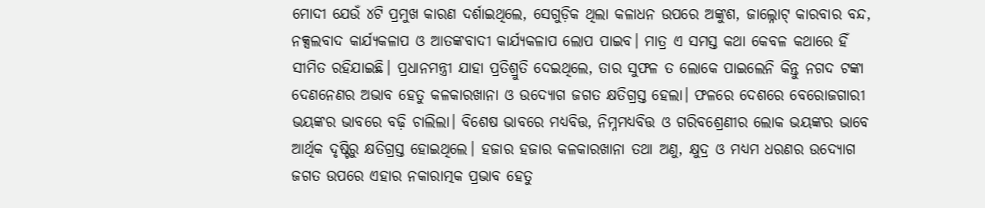ମୋଦୀ ଯେଉଁ ୪ଟି ପ୍ରମୁଖ କାରଣ ଦର୍ଶାଇଥିଲେ, ସେଗୁଡ଼ିକ ଥିଲା କଳାଧନ ଉପରେ ଅଙ୍କୁଶ, ଜାଲ୍ନୋଟ୍ କାରବାର ବନ୍ଦ, ନକ୍ସଲବାଦ କାର୍ଯ୍ୟକଳାପ ଓ ଆତଙ୍କବାଦୀ କାର୍ଯ୍ୟକଳାପ ଲୋପ ପାଇବ। ମାତ୍ର ଏ ସମସ୍ତ କଥା କେବଳ କଥାରେ ହିଁ ସୀମିତ ରହିଯାଇଛି। ପ୍ରଧାନମନ୍ତ୍ରୀ ଯାହା ପ୍ରତିଶ୍ରୁତି ଦେଇଥିଲେ, ତାର ସୁଫଳ ତ ଲୋକେ ପାଇଲେନି କିନ୍ତୁ ନଗଦ ଟଙ୍କା ଦେଣନେଣର ଅଭାବ ହେତୁ କଳକାରଖାନା ଓ ଉଦ୍ୟୋଗ ଜଗତ କ୍ଷତିଗ୍ରସ୍ତ ହେଲା। ଫଳରେ ଦେଶରେ ବେରୋଜଗାରୀ ଭୟଙ୍କର ଭାବରେ ବଢ଼ି ଚାଲିଲା। ବିଶେଷ ଭାବରେ ମଧ୍ୟବିତ୍ତ, ନିମ୍ନମଧ୍ୟବିତ୍ତ ଓ ଗରିବଶ୍ରେଣୀର ଲୋକ ଭୟଙ୍କର ଭାବେ ଆର୍ଥିକ ଦୃଷ୍ଟିରୁ କ୍ଷତିଗ୍ରସ୍ତ ହୋଇଥିଲେ। ହଜାର ହଜାର କଳକାରଖାନା ତଥା ଅଣୁ, କ୍ଷୁଦ୍ର ଓ ମଧ୍ୟମ ଧରଣର ଉଦ୍ୟୋଗ ଜଗତ ଉପରେ ଏହାର ନକାରାତ୍ମକ ପ୍ରଭାବ ହେତୁ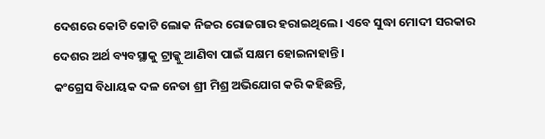ଦେଶରେ କୋଟି କୋଟି ଲୋକ ନିଜର ରୋଜଗାର ହରାଇଥିଲେ। ଏବେ ସୁଦ୍ଧା ମୋଦୀ ସରକାର ଦେଶର ଅର୍ଥ ବ୍ୟବସ୍ଥାକୁ ଟ୍ରାକ୍କୁ ଆଣିବା ପାଇଁ ସକ୍ଷମ ହୋଇନାହାନ୍ତି।
କଂଗ୍ରେସ ବିଧାୟକ ଦଳ ନେତା ଶ୍ରୀ ମିଶ୍ର ଅଭିଯୋଗ କରି କହିଛନ୍ତି,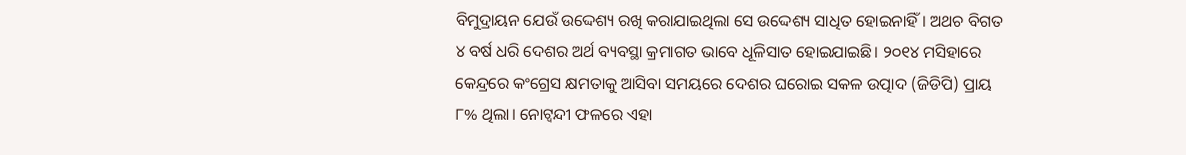ବିମୁଦ୍ରାୟନ ଯେଉଁ ଉଦ୍ଦେଶ୍ୟ ରଖି କରାଯାଇଥିଲା ସେ ଉଦ୍ଦେଶ୍ୟ ସାଧିତ ହୋଇନାହିଁ। ଅଥଚ ବିଗତ ୪ ବର୍ଷ ଧରି ଦେଶର ଅର୍ଥ ବ୍ୟବସ୍ଥା କ୍ରମାଗତ ଭାବେ ଧୂଳିସାତ ହୋଇଯାଇଛି। ୨୦୧୪ ମସିହାରେ କେନ୍ଦ୍ରରେ କଂଗ୍ରେସ କ୍ଷମତାକୁ ଆସିବା ସମୟରେ ଦେଶର ଘରୋଇ ସକଳ ଉତ୍ପାଦ (ଜିଡିପି) ପ୍ରାୟ ୮% ଥିଲା। ନୋଟ୍ବନ୍ଦୀ ଫଳରେ ଏହା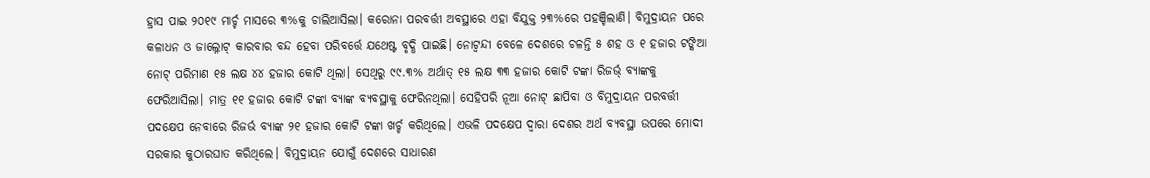ହ୍ରାସ ପାଇ ୨୦୧୯ ମାର୍ଚ୍ଚ ମାସରେ ୩%କୁ ଚାଲିଆସିଲା। କରୋନା ପରବର୍ତ୍ତୀ ଅବସ୍ଥାରେ ଏହା ବିଯୁକ୍ତ ୨୩%ରେ ପହଞ୍ଚିଲାଣି। ବିମୁଦ୍ରାୟନ ପରେ କଳାଧନ ଓ ଜାଲ୍ନୋଟ୍ କାରବାର ବନ୍ଦ ହେବା ପରିବର୍ତ୍ତେ ଯଥେଷ୍ଟ ବୃଦ୍ଧି ପାଇଛି। ନୋଟ୍ବନ୍ଦୀ ବେଳେ ଦେଶରେ ଚଳନ୍ତି ୫ ଶହ ଓ ୧ ହଜାର ଟଙ୍କିଆ ନୋଟ୍ ପରିମାଣ ୧୫ ଲକ୍ଷ ୪୪ ହଜାର କୋଟି ଥିଲା। ସେଥିରୁ ୯୯.୩% ଅର୍ଥାତ୍ ୧୫ ଲକ୍ଷ ୩୩ ହଜାର କୋଟି ଟଙ୍କା ରିଜର୍ଭ୍ ବ୍ୟାଙ୍କକୁ ଫେରିଆସିଲା। ମାତ୍ର ୧୧ ହଜାର କୋଟି ଟଙ୍କା ବ୍ୟାଙ୍କ ବ୍ୟବସ୍ଥାକୁ ଫେରିନଥିଲା। ସେହିପରି ନୂଆ ନୋଟ୍ ଛାପିବା ଓ ବିମୁଦ୍ରାୟନ ପରବର୍ତ୍ତୀ ପଦକ୍ଷେପ ନେବାରେ ରିଜର୍ଭ ବ୍ୟାଙ୍କ ୨୧ ହଜାର କୋଟି ଟଙ୍କା ଖର୍ଚ୍ଚ କରିଥିଲେ। ଏଭଳି ପଦକ୍ଷେପ ଦ୍ବାରା ଦେଶର ଅର୍ଥ ବ୍ୟବସ୍ଥା ଉପରେ ମୋଦୀ ସରକାର କୁଠାରଘାତ କରିଥିଲେ। ବିମୁଦ୍ରାୟନ ଯୋଗୁଁ ଦେଶରେ ସାଧାରଣ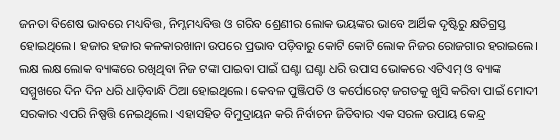ଜନତା ବିଶେଷ ଭାବରେ ମଧ୍ୟବିତ୍ତ, ନିମ୍ନମଧ୍ୟବିତ୍ତ ଓ ଗରିବ ଶ୍ରେଣୀର ଲୋକ ଭୟଙ୍କର ଭାବେ ଆର୍ଥିକ ଦୃଷ୍ଟିରୁ କ୍ଷତିଗ୍ରସ୍ତ ହୋଇଥିଲେ। ହଜାର ହଜାର କଳକାରଖାନା ଉପରେ ପ୍ରଭାବ ପଡ଼ିବାରୁ କୋଟି କୋଟି ଲୋକ ନିଜର ରୋଜଗାର ହରାଇଲେ। ଲକ୍ଷ ଲକ୍ଷ ଲୋକ ବ୍ୟାଙ୍କରେ ରଖିଥିବା ନିଜ ଟଙ୍କା ପାଇବା ପାଇଁ ଘଣ୍ଟା ଘଣ୍ଟା ଧରି ଉପାସ ଭୋକରେ ଏଟିଏମ୍ ଓ ବ୍ୟାଙ୍କ ସମ୍ମୁଖରେ ଦିନ ଦିନ ଧରି ଧାଡ଼ିବାନ୍ଧି ଠିଆ ହୋଇଥିଲେ। କେବଳ ପୁଞ୍ଜିପତି ଓ କର୍ପୋରେଟ୍ ଜଗତକୁ ଖୁସି କରିବା ପାଇଁ ମୋଦୀ ସରକାର ଏପରି ନିଷ୍ପତ୍ତି ନେଇଥିଲେ। ଏହାସହିତ ବିମୁଦ୍ରାୟନ କରି ନିର୍ବାଚନ ଜିତିବାର ଏକ ସରଳ ଉପାୟ କେନ୍ଦ୍ର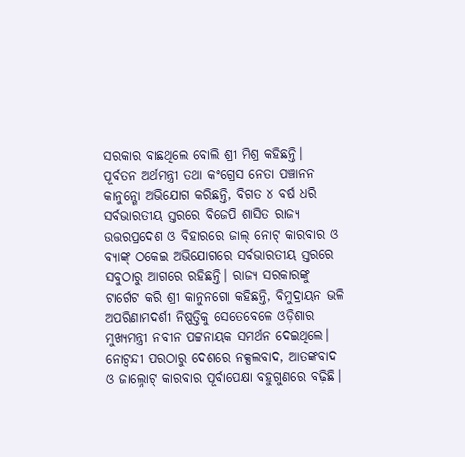ସରକାର ବାଛଥିଲେ ବୋଲି ଶ୍ରୀ ମିଶ୍ର କହିଛନ୍ତି।
ପୂର୍ବତନ ଅର୍ଥମନ୍ତ୍ରୀ ତଥା କଂଗ୍ରେସ ନେତା ପଞ୍ଚାନନ କାନୁନ୍ଗୋ ଅଭିଯୋଗ କରିଛନ୍ତି, ବିଗତ ୪ ବର୍ଷ ଧରି ସର୍ବଭାରତୀୟ ସ୍ତରରେ ବିଜେପି ଶାସିତ ରାଜ୍ୟ ଉତ୍ତରପ୍ରଦେଶ ଓ ବିହାରରେ ଜାଲ୍ ନୋଟ୍ କାରବାର ଓ ବ୍ୟାଙ୍କ୍ ଠକେଇ ଅଭିଯୋଗରେ ସର୍ବଭାରତୀୟ ସ୍ତରରେ ସବୁଠାରୁ ଆଗରେ ରହିଛନ୍ତି। ରାଜ୍ୟ ସରକାରଙ୍କୁ ଟାର୍ଗେଟ କରି ଶ୍ରୀ କାନୁନଗୋ କହିଛନ୍ତି, ବିମୁଦ୍ରାୟନ ଭଳି ଅପରିଣାମଦର୍ଶୀ ନିଷ୍ପତ୍ତିକୁ ସେତେବେଳେ ଓଡ଼ିଶାର ମୁଖ୍ୟମନ୍ତ୍ରୀ ନବୀନ ପଟ୍ଟନାୟକ ସମର୍ଥନ ଦେଇଥିଲେ। ନୋଟ୍ବନ୍ଦୀ ପରଠାରୁ ଦେଶରେ ନକ୍ସଲବାଦ, ଆତଙ୍କବାଦ ଓ ଜାଲ୍ନୋଟ୍ କାରବାର ପୂର୍ବାପେକ୍ଷା ବହୁଗୁଣରେ ବଢ଼ିଛି।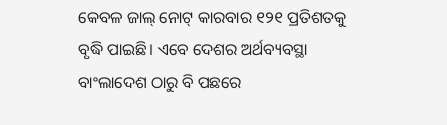କେବଳ ଜାଲ୍ ନୋଟ୍ କାରବାର ୧୨୧ ପ୍ରତିଶତକୁ ବୃଦ୍ଧି ପାଇଛି। ଏବେ ଦେଶର ଅର୍ଥବ୍ୟବସ୍ଥା ବାଂଲାଦେଶ ଠାରୁ ବି ପଛରେ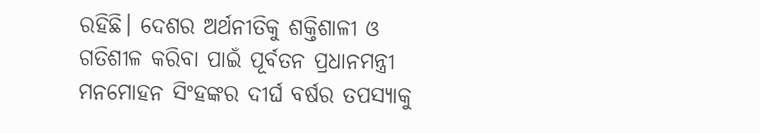ରହିଛି। ଦେଶର ଅର୍ଥନୀତିକୁ ଶକ୍ତିଶାଳୀ ଓ ଗତିଶୀଳ କରିବା ପାଇଁ ପୂର୍ବତନ ପ୍ରଧାନମନ୍ତ୍ରୀ ମନମୋହନ ସିଂହଙ୍କର ଦୀର୍ଘ ବର୍ଷର ତପସ୍ୟାକୁ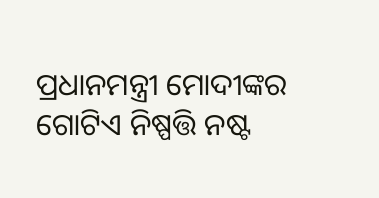ପ୍ରଧାନମନ୍ତ୍ରୀ ମୋଦୀଙ୍କର ଗୋଟିଏ ନିଷ୍ପତ୍ତି ନଷ୍ଟ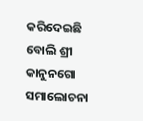କରିଦେଇଛି ବୋଲି ଶ୍ରୀ କାନୁନଗୋ ସମାଲୋଚନା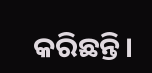କରିଛନ୍ତି।